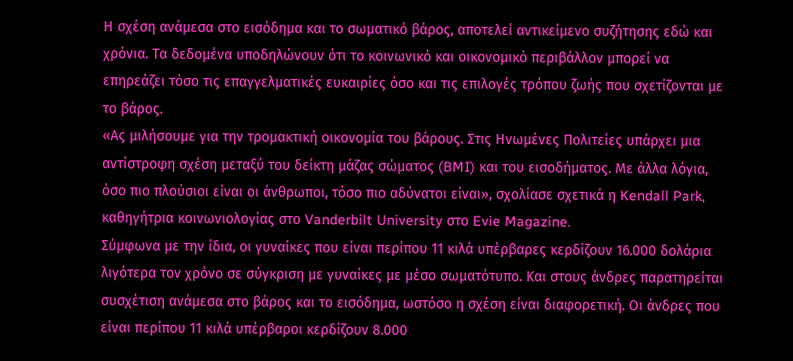Η σχέση ανάμεσα στο εισόδημα και το σωματικό βάρος, αποτελεί αντικείμενο συζήτησης εδώ και χρόνια. Τα δεδομένα υποδηλώνουν ότι το κοινωνικό και οικονομικό περιβάλλον μπορεί να επηρεάζει τόσο τις επαγγελματικές ευκαιρίες όσο και τις επιλογές τρόπου ζωής που σχετίζονται με το βάρος.
«Ας μιλήσουμε για την τρομακτική οικονομία του βάρους. Στις Ηνωμένες Πολιτείες υπάρχει μια αντίστροφη σχέση μεταξύ του δείκτη μάζας σώματος (BMI) και του εισοδήματος. Με άλλα λόγια, όσο πιο πλούσιοι είναι οι άνθρωποι, τόσο πιο αδύνατοι είναι», σχολίασε σχετικά η Kendall Park, καθηγήτρια κοινωνιολογίας στο Vanderbilt University στο Evie Magazine.
Σύμφωνα με την ίδια, οι γυναίκες που είναι περίπου 11 κιλά υπέρβαρες κερδίζουν 16.000 δολάρια λιγότερα τον χρόνο σε σύγκριση με γυναίκες με μέσο σωματότυπο. Και στους άνδρες παρατηρείται συσχέτιση ανάμεσα στο βάρος και το εισόδημα, ωστόσο η σχέση είναι διαφορετική. Οι άνδρες που είναι περίπου 11 κιλά υπέρβαροι κερδίζουν 8.000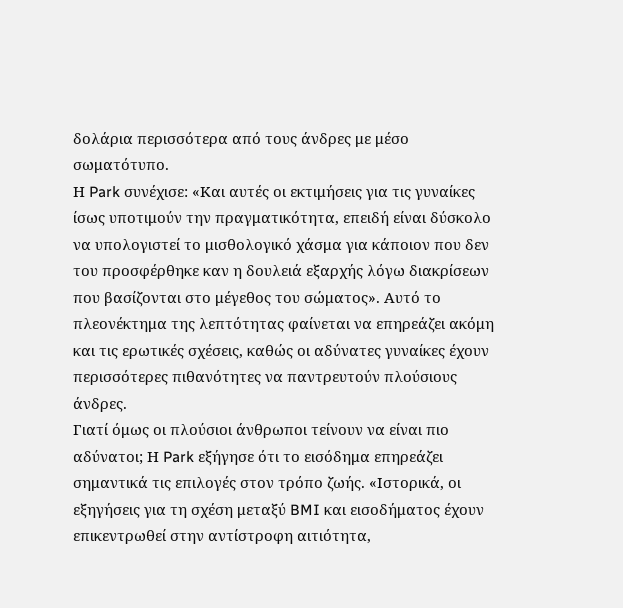δολάρια περισσότερα από τους άνδρες με μέσο σωματότυπο.
Η Park συνέχισε: «Και αυτές οι εκτιμήσεις για τις γυναίκες ίσως υποτιμούν την πραγματικότητα, επειδή είναι δύσκολο να υπολογιστεί το μισθολογικό χάσμα για κάποιον που δεν του προσφέρθηκε καν η δουλειά εξαρχής λόγω διακρίσεων που βασίζονται στο μέγεθος του σώματος». Αυτό το πλεονέκτημα της λεπτότητας φαίνεται να επηρεάζει ακόμη και τις ερωτικές σχέσεις, καθώς οι αδύνατες γυναίκες έχουν περισσότερες πιθανότητες να παντρευτούν πλούσιους άνδρες.
Γιατί όμως οι πλούσιοι άνθρωποι τείνουν να είναι πιο αδύνατοι; Η Park εξήγησε ότι το εισόδημα επηρεάζει σημαντικά τις επιλογές στον τρόπο ζωής. «Ιστορικά, οι εξηγήσεις για τη σχέση μεταξύ BMI και εισοδήματος έχουν επικεντρωθεί στην αντίστροφη αιτιότητα,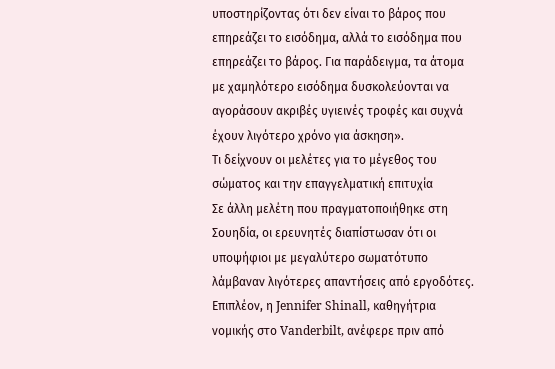υποστηρίζοντας ότι δεν είναι το βάρος που επηρεάζει το εισόδημα, αλλά το εισόδημα που επηρεάζει το βάρος. Για παράδειγμα, τα άτομα με χαμηλότερο εισόδημα δυσκολεύονται να αγοράσουν ακριβές υγιεινές τροφές και συχνά έχουν λιγότερο χρόνο για άσκηση».
Τι δείχνουν οι μελέτες για το μέγεθος του σώματος και την επαγγελματική επιτυχία
Σε άλλη μελέτη που πραγματοποιήθηκε στη Σουηδία, οι ερευνητές διαπίστωσαν ότι οι υποψήφιοι με μεγαλύτερο σωματότυπο λάμβαναν λιγότερες απαντήσεις από εργοδότες. Επιπλέον, η Jennifer Shinall, καθηγήτρια νομικής στο Vanderbilt, ανέφερε πριν από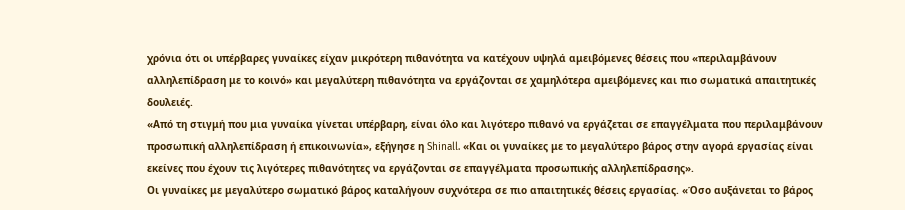χρόνια ότι οι υπέρβαρες γυναίκες είχαν μικρότερη πιθανότητα να κατέχουν υψηλά αμειβόμενες θέσεις που «περιλαμβάνουν αλληλεπίδραση με το κοινό» και μεγαλύτερη πιθανότητα να εργάζονται σε χαμηλότερα αμειβόμενες και πιο σωματικά απαιτητικές δουλειές.
«Από τη στιγμή που μια γυναίκα γίνεται υπέρβαρη, είναι όλο και λιγότερο πιθανό να εργάζεται σε επαγγέλματα που περιλαμβάνουν προσωπική αλληλεπίδραση ή επικοινωνία», εξήγησε η Shinall. «Και οι γυναίκες με το μεγαλύτερο βάρος στην αγορά εργασίας είναι εκείνες που έχουν τις λιγότερες πιθανότητες να εργάζονται σε επαγγέλματα προσωπικής αλληλεπίδρασης».
Οι γυναίκες με μεγαλύτερο σωματικό βάρος καταλήγουν συχνότερα σε πιο απαιτητικές θέσεις εργασίας. «Όσο αυξάνεται το βάρος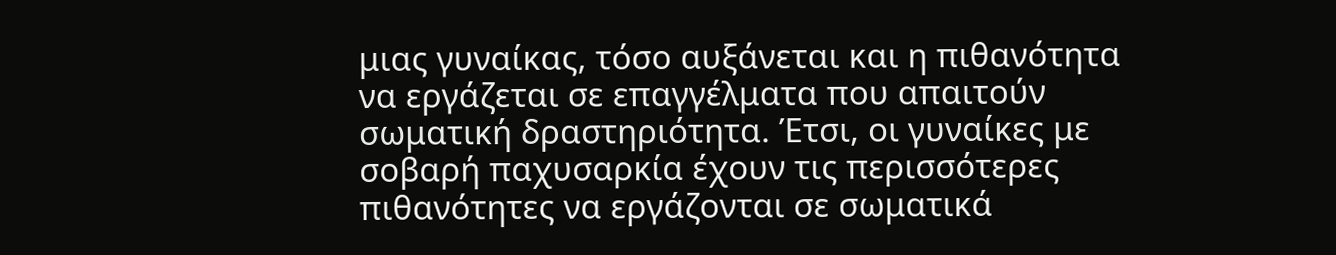μιας γυναίκας, τόσο αυξάνεται και η πιθανότητα να εργάζεται σε επαγγέλματα που απαιτούν σωματική δραστηριότητα. Έτσι, οι γυναίκες με σοβαρή παχυσαρκία έχουν τις περισσότερες πιθανότητες να εργάζονται σε σωματικά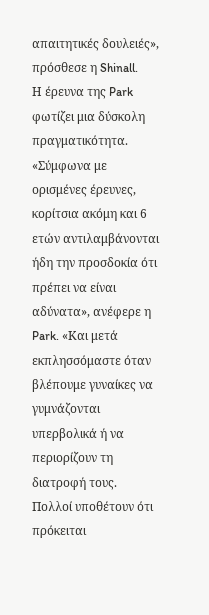απαιτητικές δουλειές», πρόσθεσε η Shinall.
Η έρευνα της Park φωτίζει μια δύσκολη πραγματικότητα. «Σύμφωνα με ορισμένες έρευνες, κορίτσια ακόμη και 6 ετών αντιλαμβάνονται ήδη την προσδοκία ότι πρέπει να είναι αδύνατα», ανέφερε η Park. «Και μετά εκπλησσόμαστε όταν βλέπουμε γυναίκες να γυμνάζονται υπερβολικά ή να περιορίζουν τη διατροφή τους. Πολλοί υποθέτουν ότι πρόκειται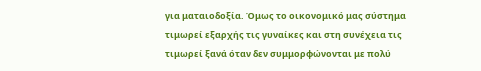για ματαιοδοξία. Όμως το οικονομικό μας σύστημα τιμωρεί εξαρχής τις γυναίκες και στη συνέχεια τις τιμωρεί ξανά όταν δεν συμμορφώνονται με πολύ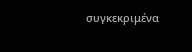συγκεκριμένα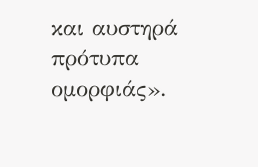και αυστηρά πρότυπα ομορφιάς».